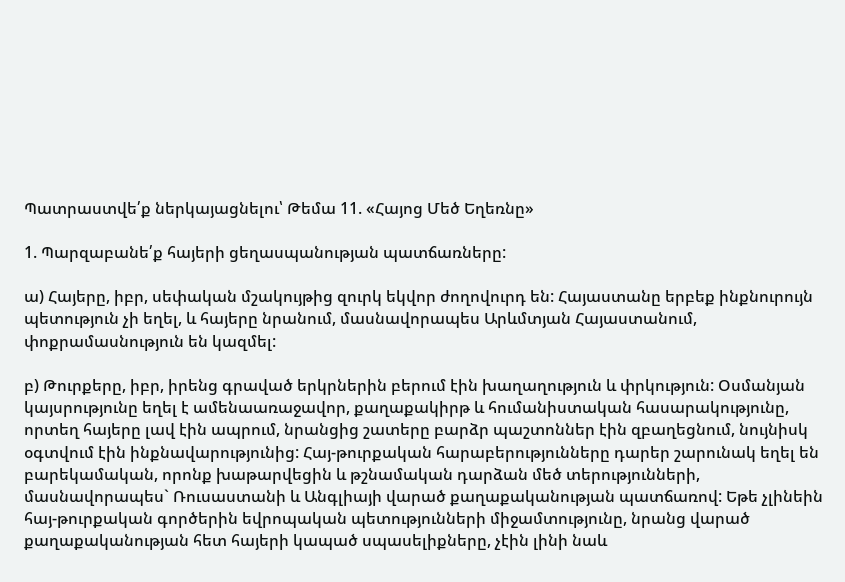Պատրաստվե՛ք ներկայացնելու՝ Թեմա 11. «Հայոց Մեծ Եղեռնը»

1. Պարզաբանե՛ք հայերի ցեղասպանության պատճառները:

ա) Հայերը, իբր, սեփական մշակույթից զուրկ եկվոր ժողովուրդ են: Հայաստանը երբեք ինքնուրույն պետություն չի եղել, և հայերը նրանում, մասնավորապես Արևմտյան Հայաստանում, փոքրամասնություն են կազմել:

բ) Թուրքերը, իբր, իրենց գրաված երկրներին բերում էին խաղաղություն և փրկություն: Օսմանյան կայսրությունը եղել է ամենաառաջավոր, քաղաքակիրթ և հումանիստական հասարակությունը, որտեղ հայերը լավ էին ապրում, նրանցից շատերը բարձր պաշտոններ էին զբաղեցնում, նույնիսկ օգտվում էին ինքնավարությունից: Հայ-թուրքական հարաբերությունները դարեր շարունակ եղել են բարեկամական, որոնք խաթարվեցին և թշնամական դարձան մեծ տերությունների, մասնավորապես` Ռուսաստանի և Անգլիայի վարած քաղաքականության պատճառով: Եթե չլինեին հայ-թուրքական գործերին եվրոպական պետությունների միջամտությունը, նրանց վարած քաղաքականության հետ հայերի կապած սպասելիքները, չէին լինի նաև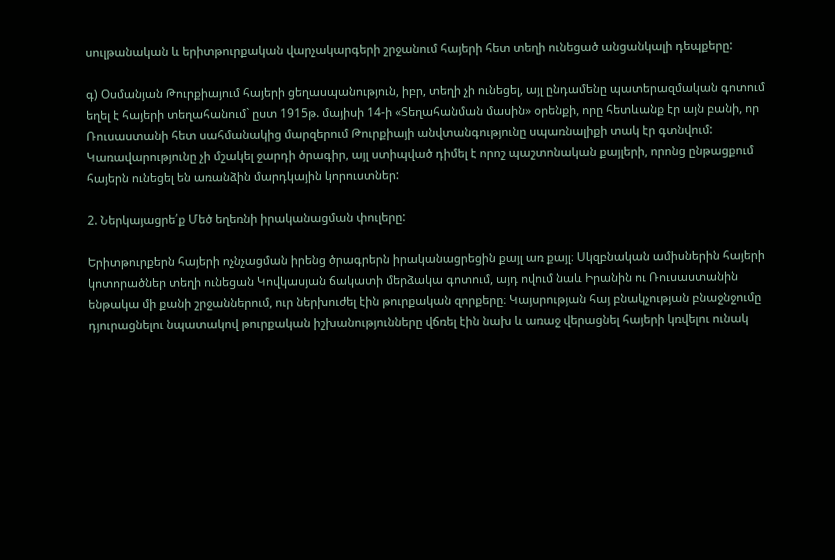սուլթանական և երիտթուրքական վարչակարգերի շրջանում հայերի հետ տեղի ունեցած անցանկալի դեպքերը:

գ) Օսմանյան Թուրքիայում հայերի ցեղասպանություն, իբր, տեղի չի ունեցել, այլ ընդամենը պատերազմական գոտում եղել է հայերի տեղահանում` ըստ 1915թ. մայիսի 14-ի «Տեղահանման մասին» օրենքի, որը հետևանք էր այն բանի, որ Ռուսաստանի հետ սահմանակից մարզերում Թուրքիայի անվտանգությունը սպառնալիքի տակ էր գտնվում: Կառավարությունը չի մշակել ջարդի ծրագիր, այլ ստիպված դիմել է որոշ պաշտոնական քայլերի, որոնց ընթացքում հայերն ունեցել են առանձին մարդկային կորուստներ:

2. Ներկայացրե՛ք Մեծ եղեռնի իրականացման փուլերը:

Երիտթուրքերն հայերի ոչնչացման իրենց ծրագրերն իրականացրեցին քայլ առ քայլ։ Սկզբնական ամիսներին հայերի կոտորածներ տեղի ունեցան Կովկասյան ճակատի մերձակա գոտում, այդ ովում նաև Իրանին ու Ռուսաստանին ենթակա մի քանի շրջաններում, ուր ներխուժել էին թուրքական զորքերը։ Կայսրության հայ բնակչության բնաջնջումը դյուրացնելու նպատակով թուրքական իշխանությունները վճռել էին նախ և առաջ վերացնել հայերի կռվելու ունակ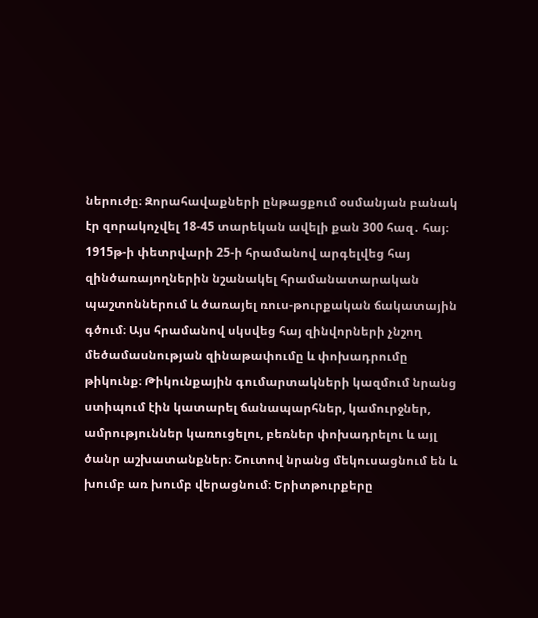ներուժը։ Զորահավաքների ընթացքում օսմանյան բանակ էր զորակոչվել 18-45 տարեկան ավելի քան 300 հազ․ հայ։ 1915թ-ի փետրվարի 25-ի հրամանով արգելվեց հայ զինծառայողներին նշանակել հրամանատարական պաշտոններում և ծառայել ռուս-թուրքական ճակատային գծում։ Այս հրամանով սկսվեց հայ զինվորների չնշող մեծամասնության զինաթափումը և փոխադրումը թիկունք։ Թիկունքային գումարտակների կազմում նրանց ստիպում էին կատարել ճանապարհներ, կամուրջներ, ամրություններ կառուցելու, բեռներ փոխադրելու և այլ ծանր աշխատանքներ։ Շուտով նրանց մեկուսացնում են և խումբ առ խումբ վերացնում։ Երիտթուրքերը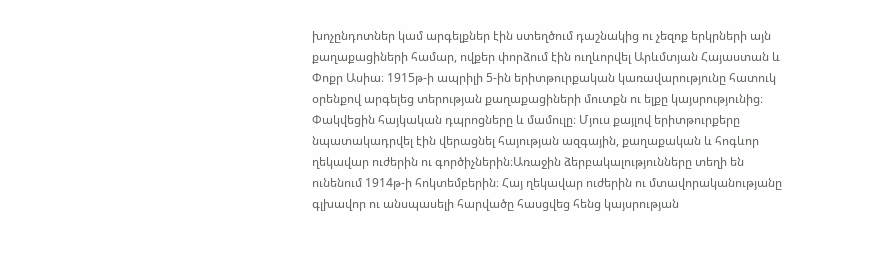խոչընդոտներ կամ արգելքներ էին ստեղծում դաշնակից ու չեզոք երկրների այն քաղաքացիների համար, ովքեր փորձում էին ուղևորվել Արևմտյան Հայաստան և Փոքր Ասիա։ 1915թ-ի ապրիլի 5-ին երիտթուրքական կառավարությունը հատուկ օրենքով արգելեց տերության քաղաքացիների մուտքն ու ելքը կայսրությունից։ Փակվեցին հայկական դպրոցները և մամուլը։ Մյուս քայլով երիտթուրքերը նպատակադրվել էին վերացնել հայության ազգային, քաղաքական և հոգևոր ղեկավար ուժերին ու գործիչներին։Առաջին ձերբակալությունները տեղի են ունենում 1914թ-ի հոկտեմբերին։ Հայ ղեկավար ուժերին ու մտավորականությանը գլխավոր ու անսպասելի հարվածը հասցվեց հենց կայսրության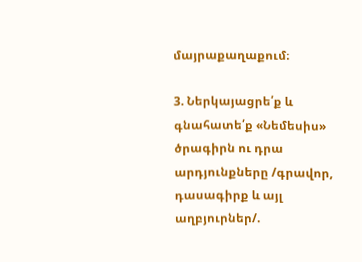մայրաքաղաքում։

3. Ներկայացրե՛ք և գնահատե՛ք «Նեմեսիս» ծրագիրն ու դրա արդյունքները /գրավոր, դասագիրք և այլ աղբյուրներ/.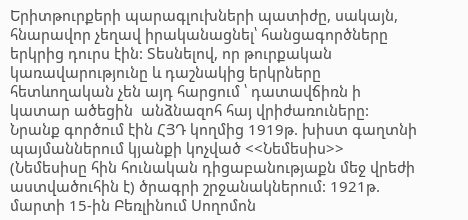Երիտթուրքերի պարագլուխների պատիժը, սակայն, հնարավոր չեղավ իրականացնել՝ հանցագործները երկրից դուրս էին: Տեսնելով, որ թուրքական կառավարությունը և դաշնակից երկրները հետևողական չեն այդ հարցում ՝ դատավճիռն ի կատար ածեցին  անձնազոհ հայ վրիժառուները: Նրանք գործում էին ՀՅԴ կողմից 1919թ. խիստ գաղտնի պայմաններում կյանքի կոչված <<Նեմեսիս>> (Նեմեսիսը հին հունական դիցաբանությաքն մեջ վրեժի աստվածուհին է) ծրագրի շրջանակներում: 1921թ. մարտի 15-ին Բեռլինում Սողոմոն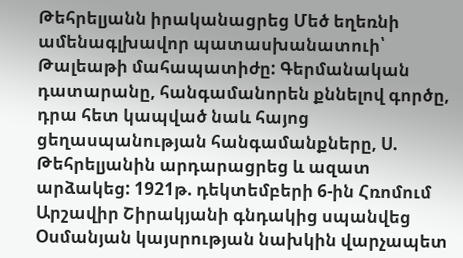Թեհրելյանն իրականացրեց Մեծ եղեռնի ամենագլխավոր պատասխանատուի՝ Թալեաթի մահապատիժը: Գերմանական դատարանը, հանգամանորեն քննելով գործը, դրա հետ կապված նաև հայոց ցեղասպանության հանգամանքները, Ս. Թեհրելյանին արդարացրեց և ազատ արձակեց: 1921թ. դեկտեմբերի 6-ին Հռոմում Արշավիր Շիրակյանի գնդակից սպանվեց Օսմանյան կայսրության նախկին վարչապետ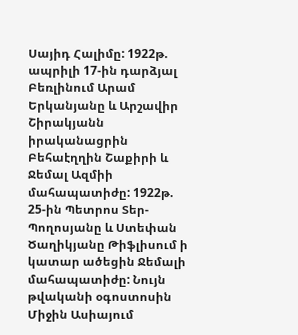Սայիդ Հալիմը: 1922թ. ապրիլի 17-ին դարձյալ Բեռլինում Արամ Երկանյանը և Արշավիր Շիրակյանն իրականացրին Բեհաէղղին Շաքիրի և Ջեմալ Ազմիի մահապատիժը: 1922թ. 25-ին Պետրոս Տեր-Պողոսյանը և Ստեփան Ծաղիկյանը Թիֆլիսում ի կատար ածեցին Ջեմալի մահապատիժը: Նույն թվականի օգոստոսին Միջին Ասիայում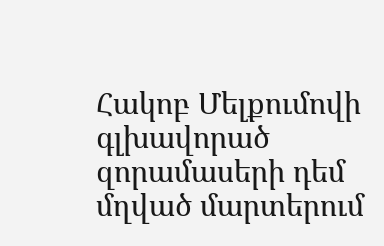Հակոբ Մելքումովի գլխավորած զորամասերի դեմ մղված մարտերում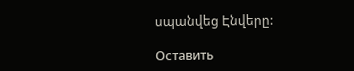սպանվեց Էնվերը:

Оставить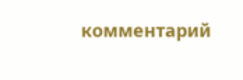комментарий